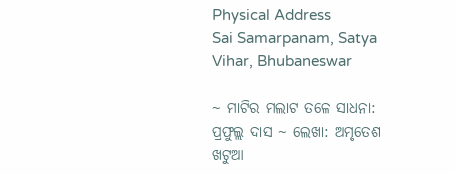Physical Address
Sai Samarpanam, Satya Vihar, Bhubaneswar

~ ମାଟିର ମଲାଟ ତଳେ ସାଧନା: ପ୍ରଫୁଲ୍ଲ ଦାସ ~ ଲେଖା: ଅମୃତେଶ ଖଟୁଆ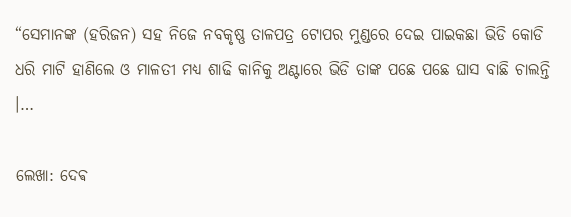“ସେମାନଙ୍କ (ହରିଜନ) ସହ ନିଜେ ନବକୃଷ୍ଣ ତାଳପତ୍ର ଟୋପର ମୁଣ୍ଡରେ ଦେଇ ପାଇକଛା ଭିଡି କୋଡି ଧରି ମାଟି ହାଣିଲେ ଓ ମାଳତୀ ମଧ୍ୟ ଶାଢି କାନିକୁ ଅଣ୍ଟାରେ ଭିଡି ତାଙ୍କ ପଛେ ପଛେ ଘାସ ବାଛି ଚାଲନ୍ତି ।…

ଲେଖା: ଦେଵ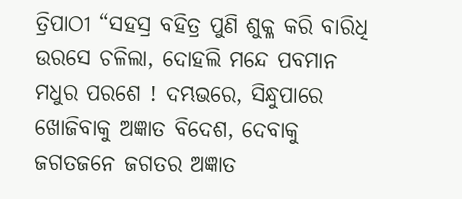ତ୍ରିପାଠୀ “ସହସ୍ର ବହିତ୍ର ପୁଣି ଶୁକ୍ଳ କରି ବାରିଧି ଉରସେ ଚଳିଲା, ଦୋହଲି ମନ୍ଦେ ପବମାନ ମଧୁର ପରଶେ ! ଦମ୍ଭଭରେ, ସିନ୍ଧୁପାରେ ଖୋଜିବାକୁ ଅଜ୍ଞାତ ବିଦେଶ, ଦେବାକୁ ଜଗତଜନେ ଜଗତର ଅଜ୍ଞାତ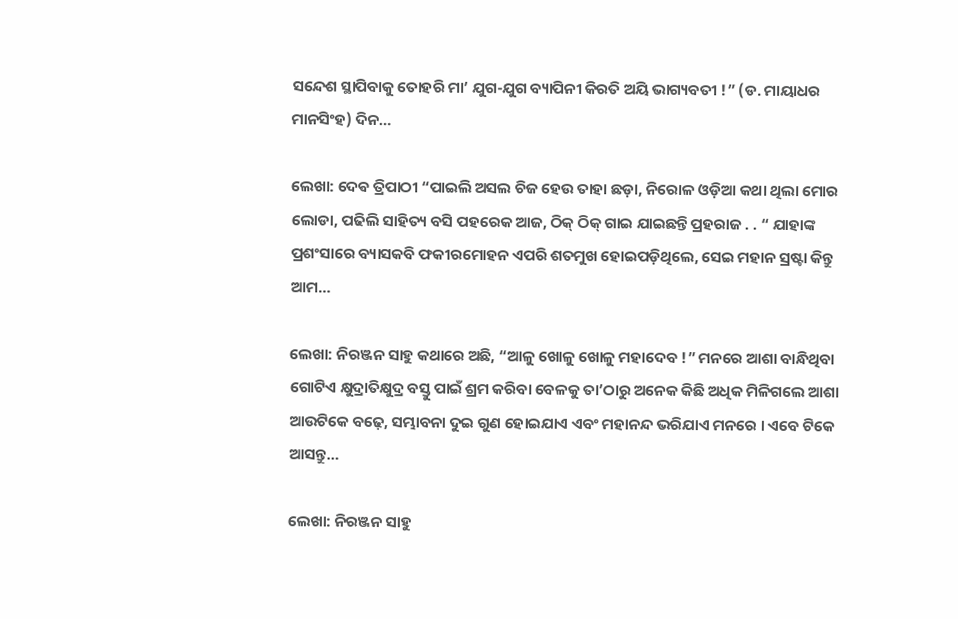ସନ୍ଦେଶ ସ୍ଥାପିବାକୁ ତୋହରି ମା’ ଯୁଗ-ଯୁଗ ବ୍ୟାପିନୀ କିରତି ଅୟି ଭାଗ୍ୟବତୀ !” (ଡ. ମାୟାଧର ମାନସିଂହ) ଦିନ…

ଲେଖା: ଦେଵ ତ୍ରିପାଠୀ “ପାଇଲି ଅସଲ ଚିଜ ହେଉ ତାହା ଛଡ଼ା, ନିରୋଳ ଓଡ଼ିଆ କଥା ଥିଲା ମୋର ଲୋଡା, ପଢିଲି ସାହିତ୍ୟ ବସି ପହରେକ ଆଜ, ଠିକ୍ ଠିକ୍ ଗାଇ ଯାଇଛନ୍ତି ପ୍ରହରାଜ . . “ ଯାହାଙ୍କ ପ୍ରଶଂସାରେ ବ୍ୟାସକବି ଫକୀରମୋହନ ଏପରି ଶତମୁଖ ହୋଇପଡ଼ିଥିଲେ, ସେଇ ମହାନ ସ୍ରଷ୍ଟା କିନ୍ତୁ ଆମ…

ଲେଖା: ନିରଞ୍ଜନ ସାହୁ କଥାରେ ଅଛି, “ଆଳୁ ଖୋଳୁ ଖୋଳୁ ମହାଦେବ !” ମନରେ ଆଶା ବାନ୍ଧିଥିବା ଗୋଟିଏ କ୍ଷୁଦ୍ରାତିକ୍ଷୁଦ୍ର ବସ୍ତୁ ପାଇଁ ଶ୍ରମ କରିବା ବେଳକୁ ତା’ଠାରୁ ଅନେକ କିଛି ଅଧିକ ମିଳିଗଲେ ଆଶା ଆଉଟିକେ ବଢ଼େ, ସମ୍ଭାବନା ଦୁଇ ଗୁଣ ହୋଇଯାଏ ଏବଂ ମହାନନ୍ଦ ଭରିଯାଏ ମନରେ । ଏବେ ଟିକେ ଆସନ୍ତୁ…

ଲେଖା: ନିରଞ୍ଜନ ସାହୁ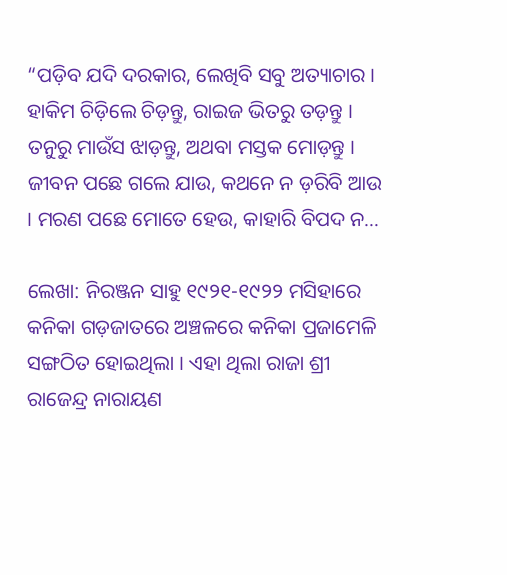“ପଡ଼ିବ ଯଦି ଦରକାର, ଲେଖିବି ସବୁ ଅତ୍ୟାଚାର । ହାକିମ ଚିଡ଼ିଲେ ଚିଡ଼ନ୍ତୁ, ରାଇଜ ଭିତରୁ ତଡ଼ନ୍ତୁ । ତନୁରୁ ମାଉଁସ ଝାଡ଼ନ୍ତୁ, ଅଥବା ମସ୍ତକ ମୋଡ଼ନ୍ତୁ । ଜୀବନ ପଛେ ଗଲେ ଯାଉ, କଥନେ ନ ଡ଼ରିବି ଆଉ । ମରଣ ପଛେ ମୋତେ ହେଉ, କାହାରି ବିପଦ ନ…

ଲେଖା: ନିରଞ୍ଜନ ସାହୁ ୧୯୨୧-୧୯୨୨ ମସିହାରେ କନିକା ଗଡ଼ଜାତରେ ଅଞ୍ଚଳରେ କନିକା ପ୍ରଜାମେଳି ସଙ୍ଗଠିତ ହୋଇଥିଲା । ଏହା ଥିଲା ରାଜା ଶ୍ରୀ ରାଜେନ୍ଦ୍ର ନାରାୟଣ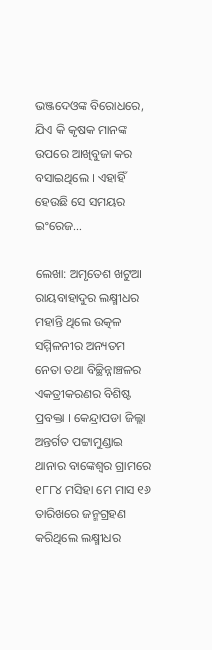ଭଞ୍ଜଦେଓଙ୍କ ବିରୋଧରେ, ଯିଏ କି କୃଷକ ମାନଙ୍କ ଉପରେ ଆଖିବୁଜା କର ବସାଇଥିଲେ । ଏହାହିଁ ହେଉଛି ସେ ସମୟର ଇଂରେଜ…

ଲେଖା: ଅମୃତେଶ ଖଟୁଆ ରାୟବାହାଦୁର ଲକ୍ଷ୍ମୀଧର ମହାନ୍ତି ଥିଲେ ଉତ୍କଳ ସମ୍ମିଳନୀର ଅନ୍ୟତମ ନେତା ତଥା ବିଚ୍ଛିନ୍ନାଞ୍ଚଳର ଏକତ୍ରୀକରଣର ବିଶିଷ୍ଟ ପ୍ରବକ୍ତା । କେନ୍ଦ୍ରାପଡା ଜିଲ୍ଲା ଅନ୍ତର୍ଗତ ପଟ୍ଟାମୁଣ୍ଡାଇ ଥାନାର ବାଙ୍କେଶ୍ଵର ଗ୍ରାମରେ ୧୮୮୪ ମସିହା ମେ ମାସ ୧୬ ତାରିଖରେ ଜନ୍ମଗ୍ରହଣ କରିଥିଲେ ଲକ୍ଷ୍ମୀଧର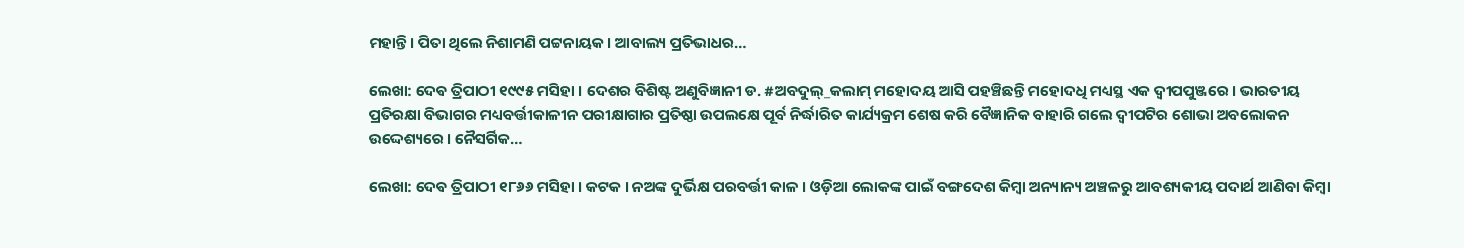ମହାନ୍ତି। ପିତା ଥିଲେ ନିଶାମଣି ପଟ୍ଟନାୟକ। ଆବାଲ୍ୟ ପ୍ରତିଭାଧର…

ଲେଖା: ଦେଵ ତ୍ରିପାଠୀ ୧୯୯୫ ମସିହା । ଦେଶର ବିଶିଷ୍ଟ ଅଣୁବିଜ୍ଞାନୀ ଡ. #ଅବଦୁଲ୍_କଲାମ୍ ମହୋଦୟ ଆସି ପହଞ୍ଚିଛନ୍ତି ମହୋଦଧି ମଧ୍ୟସ୍ଥ ଏକ ଦ୍ବୀପପୁଞ୍ଜରେ । ଭାରତୀୟ ପ୍ରତିରକ୍ଷା ବିଭାଗର ମଧ୍ୟବର୍ତ୍ତୀକାଳୀନ ପରୀକ୍ଷାଗାର ପ୍ରତିଷ୍ଠା ଉପଲକ୍ଷେ ପୂର୍ବ ନିର୍ଦ୍ଧାରିତ କାର୍ଯ୍ୟକ୍ରମ ଶେଷ କରି ବୈଜ୍ଞାନିକ ବାହାରି ଗଲେ ଦ୍ଵୀପଟିର ଶୋଭା ଅବଲୋକନ ଉଦ୍ଦେଶ୍ୟରେ । ନୈସର୍ଗିକ…

ଲେଖା: ଦେଵ ତ୍ରିପାଠୀ ୧୮୬୬ ମସିହା । କଟକ । ନଅଙ୍କ ଦୁର୍ଭିକ୍ଷ ପରବର୍ତ୍ତୀ କାଳ । ଓଡ଼ିଆ ଲୋକଙ୍କ ପାଇଁ ବଙ୍ଗଦେଶ କିମ୍ବା ଅନ୍ୟାନ୍ୟ ଅଞ୍ଚଳରୁ ଆବଶ୍ୟକୀୟ ପଦାର୍ଥ ଆଣିବା କିମ୍ବା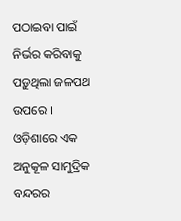ପଠାଇବା ପାଇଁ ନିର୍ଭର କରିବାକୁ ପଡ଼ୁଥିଲା ଜଳପଥ ଉପରେ । ଓଡ଼ିଶାରେ ଏକ ଅନୁକୂଳ ସାମୁଦ୍ରିକ ବନ୍ଦରର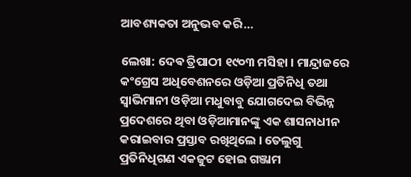ଆବଶ୍ୟକତା ଅନୁଭବ କରି…

ଲେଖା: ଦେଵ ତ୍ରିପାଠୀ ୧୯୦୩ ମସିହା । ମାନ୍ଦ୍ରାଜରେ କଂଗ୍ରେସ ଅଧିବେଶନରେ ଓଡ଼ିଆ ପ୍ରତିନିଧି ତଥା ସ୍ବାଭିମାନୀ ଓଡ଼ିଆ ମଧୁବାବୁ ଯୋଗଦେଇ ବିଭିନ୍ନ ପ୍ରଦେଶରେ ଥିବା ଓଡ଼ିଆମାନଙ୍କୁ ଏକ ଶାସନାଧୀନ କରାଇବାର ପ୍ରସ୍ତାବ ରଖିଥିଲେ । ତେଲୁଗୁ ପ୍ରତିନିଧିଗଣ ଏକଜୁଟ ହୋଇ ଗଞ୍ଜାମ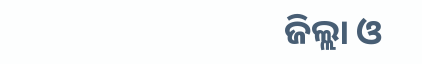ଜିଲ୍ଲା ଓ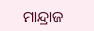ମାନ୍ଦ୍ରାଜ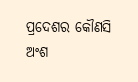ପ୍ରଦେଶର କୌଣସି ଅଂଶ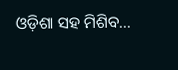ଓଡ଼ିଶା ସହ ମିଶିବ…